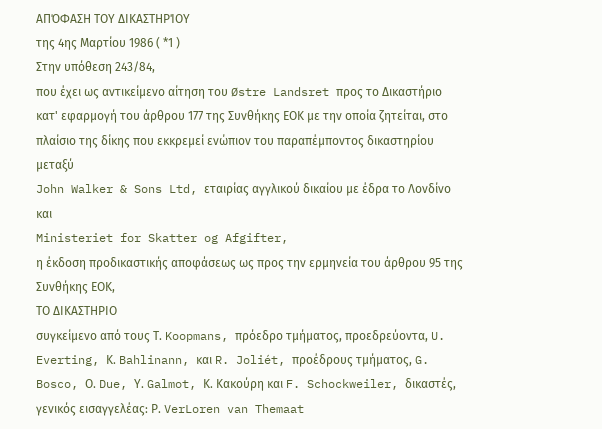ΑΠΌΦΑΣΗ ΤΟΥ ΔΙΚΑΣΤΗΡΊΟΥ
της 4ης Μαρτίου 1986 ( *1 )
Στην υπόθεση 243/84,
που έχει ως αντικείμενο αίτηση του Østre Landsret προς το Δικαστήριο κατ' εφαρμογή του άρθρου 177 της Συνθήκης ΕΟΚ με την οποία ζητείται, στο πλαίσιο της δίκης που εκκρεμεί ενώπιον του παραπέμποντος δικαστηρίου μεταξύ
John Walker & Sons Ltd, εταιρίας αγγλικού δικαίου με έδρα το Λονδίνο
και
Ministeriet for Skatter og Afgifter,
η έκδοση προδικαστικής αποφάσεως ως προς την ερμηνεία του άρθρου 95 της Συνθήκης ΕΟΚ,
ΤΟ ΔΙΚΑΣΤΗΡΙΟ
συγκείμενο από τους Τ. Koopmans, πρόεδρο τμήματος, προεδρεύοντα, U. Everting, Κ. Bahlinann, και R. Joliét, προέδρους τμήματος, G. Bosco, Ο. Due, Υ. Galmot, Κ. Κακούρη και F. Schockweiler, δικαστές,
γενικός εισαγγελέας: Ρ. VerLoren van Themaat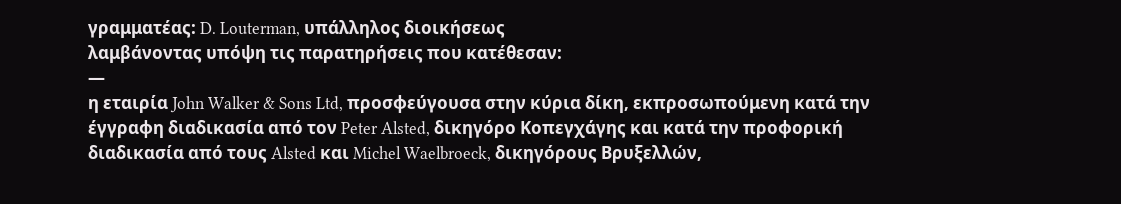γραμματέας: D. Louterman, υπάλληλος διοικήσεως
λαμβάνοντας υπόψη τις παρατηρήσεις που κατέθεσαν:
—
η εταιρία John Walker & Sons Ltd, προσφεύγουσα στην κύρια δίκη, εκπροσωπούμενη κατά την έγγραφη διαδικασία από τον Peter Alsted, δικηγόρο Κοπεγχάγης και κατά την προφορική διαδικασία από τους Alsted και Michel Waelbroeck, δικηγόρους Βρυξελλών,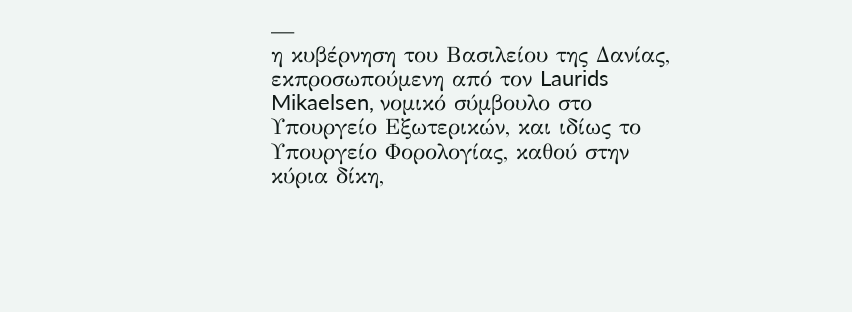—
η κυβέρνηση του Βασιλείου της Δανίας, εκπροσωπούμενη από τον Laurids Mikaelsen, νομικό σύμβουλο στο Υπουργείο Εξωτερικών, και ιδίως το Υπουργείο Φορολογίας, καθού στην κύρια δίκη,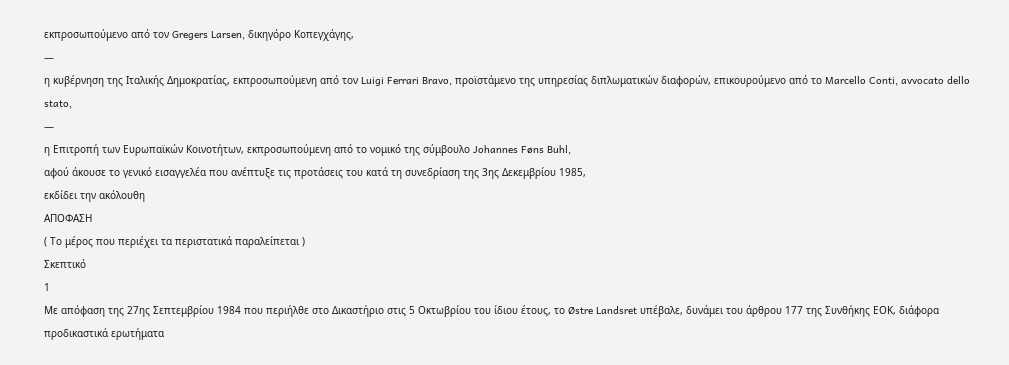εκπροσωπούμενο από τον Gregers Larsen, δικηγόρο Κοπεγχάγης,
—
η κυβέρνηση της Ιταλικής Δημοκρατίας, εκπροσωπούμενη από τον Luigi Ferrari Bravo, προϊστάμενο της υπηρεσίας διπλωματικών διαφορών, επικουρούμενο από το Marcello Conti, avvocato dello stato,
—
η Επιτροπή των Ευρωπαϊκών Κοινοτήτων, εκπροσωπούμενη από το νομικό της σύμβουλο Johannes Føns Buhl,
αφού άκουσε το γενικό εισαγγελέα που ανέπτυξε τις προτάσεις του κατά τη συνεδρίαση της 3ης Δεκεμβρίου 1985,
εκδίδει την ακόλουθη
ΑΠΟΦΑΣΗ
( Το μέρος που περιέχει τα περιστατικά παραλείπεται )
Σκεπτικό
1
Με απόφαση της 27ης Σεπτεμβρίου 1984 που περιήλθε στο Δικαστήριο στις 5 Οκτωβρίου του ίδιου έτους, το Østre Landsret υπέβαλε, δυνάμει του άρθρου 177 της Συνθήκης ΕΟΚ, διάφορα προδικαστικά ερωτήματα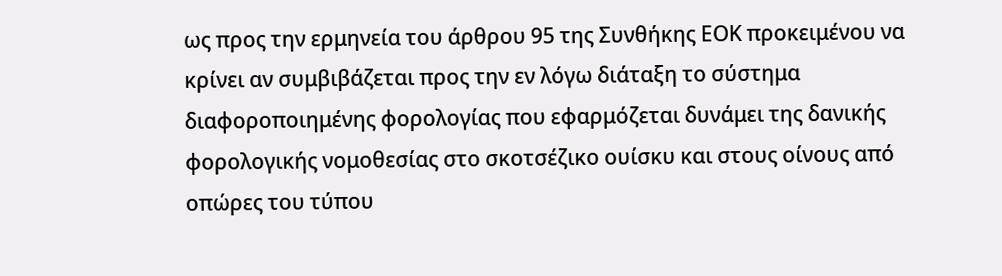ως προς την ερμηνεία του άρθρου 95 της Συνθήκης ΕΟΚ προκειμένου να κρίνει αν συμβιβάζεται προς την εν λόγω διάταξη το σύστημα διαφοροποιημένης φορολογίας που εφαρμόζεται δυνάμει της δανικής φορολογικής νομοθεσίας στο σκοτσέζικο ουίσκυ και στους οίνους από οπώρες του τύπου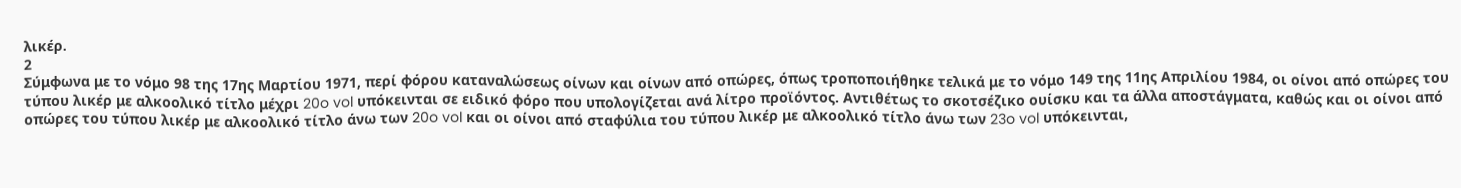λικέρ.
2
Σύμφωνα με το νόμο 98 της 17ης Μαρτίου 1971, περί φόρου καταναλώσεως οίνων και οίνων από οπώρες, όπως τροποποιήθηκε τελικά με το νόμο 149 της 11ης Απριλίου 1984, οι οίνοι από οπώρες του τύπου λικέρ με αλκοολικό τίτλο μέχρι 20o vol υπόκεινται σε ειδικό φόρο που υπολογίζεται ανά λίτρο προϊόντος. Αντιθέτως το σκοτσέζικο ουίσκυ και τα άλλα αποστάγματα, καθώς και οι οίνοι από οπώρες του τύπου λικέρ με αλκοολικό τίτλο άνω των 20o vol και οι οίνοι από σταφύλια του τύπου λικέρ με αλκοολικό τίτλο άνω των 23o vol υπόκεινται,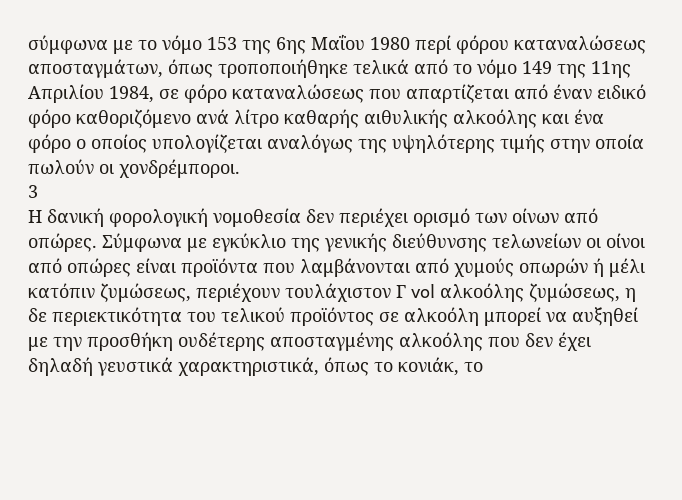σύμφωνα με το νόμο 153 της 6ης Μαΐου 1980 περί φόρου καταναλώσεως αποσταγμάτων, όπως τροποποιήθηκε τελικά από το νόμο 149 της 11ης Απριλίου 1984, σε φόρο καταναλώσεως που απαρτίζεται από έναν ειδικό φόρο καθοριζόμενο ανά λίτρο καθαρής αιθυλικής αλκοόλης και ένα φόρο ο οποίος υπολογίζεται αναλόγως της υψηλότερης τιμής στην οποία πωλούν οι χονδρέμποροι.
3
Η δανική φορολογική νομοθεσία δεν περιέχει ορισμό των οίνων από οπώρες. Σύμφωνα με εγκύκλιο της γενικής διεύθυνσης τελωνείων οι οίνοι από οπώρες είναι προϊόντα που λαμβάνονται από χυμούς οπωρών ή μέλι κατόπιν ζυμώσεως, περιέχουν τουλάχιστον Γ vol αλκοόλης ζυμώσεως, η δε περιεκτικότητα του τελικού προϊόντος σε αλκοόλη μπορεί να αυξηθεί με την προσθήκη ουδέτερης αποσταγμένης αλκοόλης που δεν έχει δηλαδή γευστικά χαρακτηριστικά, όπως το κονιάκ, το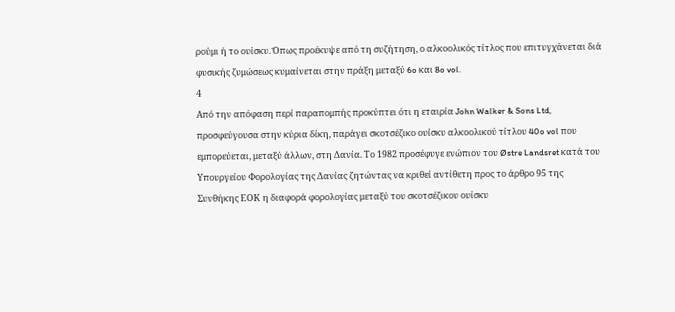ρούμι ή το ουίσκυ. Όπως προέκυψε από τη συζήτηση, ο αλκοολικός τίτλος που επιτυγχάνεται διά φυσικής ζυμώσεως κυμαίνεται στην πράξη μεταξύ 6o και 8o vol.
4
Από την απόφαση περί παραπομπής προκύπτει ότι η εταιρία John Walker & Sons Ltd, προσφεύγουσα στην κύρια δίκη, παράγει σκοτσέζικο ουίσκυ αλκοολικού τίτλου 40o vol που εμπορεύεται, μεταξύ άλλων, στη Δανία. Το 1982 προσέφυγε ενώπιον του Østre Landsret κατά του Υπουργείου Φορολογίας της Δανίας ζητώντας να κριθεί αντίθετη προς το άρθρο 95 της Συνθήκης ΕΟΚ η διαφορά φορολογίας μεταξύ του σκοτσέζικου ουίσκυ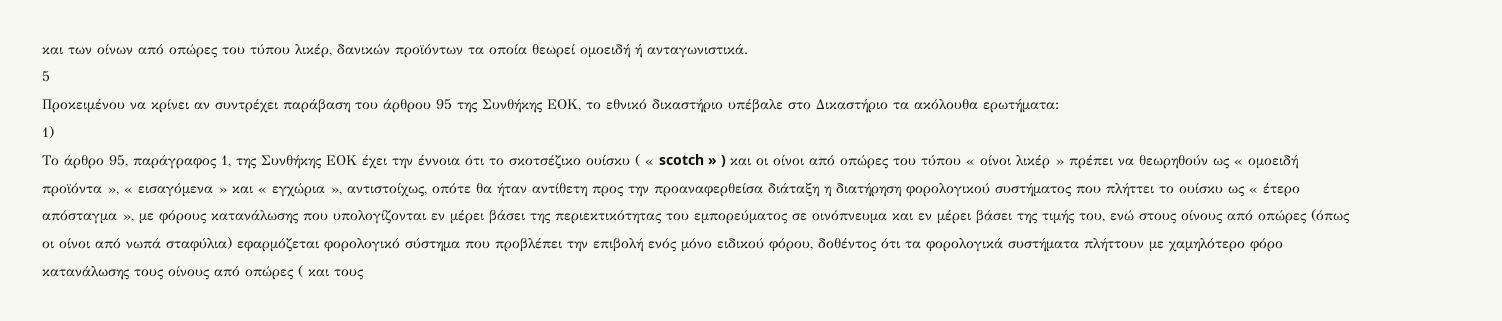και των οίνων από οπώρες του τύπου λικέρ, δανικών προϊόντων τα οποία θεωρεί ομοειδή ή ανταγωνιστικά.
5
Προκειμένου να κρίνει αν συντρέχει παράβαση του άρθρου 95 της Συνθήκης ΕΟΚ, το εθνικό δικαστήριο υπέβαλε στο Δικαστήριο τα ακόλουθα ερωτήματα:
1)
Το άρθρο 95, παράγραφος 1, της Συνθήκης ΕΟΚ έχει την έννοια ότι το σκοτσέζικο ουίσκυ ( « scotch » ) και οι οίνοι από οπώρες του τύπου « οίνοι λικέρ » πρέπει να θεωρηθούν ως « ομοειδή προϊόντα », « εισαγόμενα » και « εγχώρια », αντιστοίχως, οπότε θα ήταν αντίθετη προς την προαναφερθείσα διάταξη η διατήρηση φορολογικού συστήματος που πλήττει το ουίσκυ ως « έτερο απόσταγμα », με φόρους κατανάλωσης που υπολογίζονται εν μέρει βάσει της περιεκτικότητας του εμπορεύματος σε οινόπνευμα και εν μέρει βάσει της τιμής του, ενώ στους οίνους από οπώρες (όπως οι οίνοι από νωπά σταφύλια) εφαρμόζεται φορολογικό σύστημα που προβλέπει την επιβολή ενός μόνο ειδικού φόρου, δοθέντος ότι τα φορολογικά συστήματα πλήττουν με χαμηλότερο φόρο κατανάλωσης τους οίνους από οπώρες ( και τους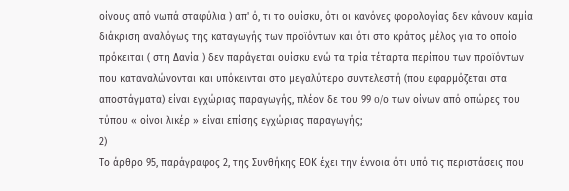οίνους από νωπά σταφύλια ) απ' ό, τι το ουίσκυ, ότι οι κανόνες φορολογίας δεν κάνουν καμία διάκριση αναλόγως της καταγωγής των προϊόντων και ότι στο κράτος μέλος για το οποίο πρόκειται ( στη Δανία ) δεν παράγεται ουίσκυ ενώ τα τρία τέταρτα περίπου των προϊόντων που καταναλώνονται και υπόκεινται στο μεγαλύτερο συντελεστή (που εφαρμόζεται στα αποστάγματα) είναι εγχώριας παραγωγής, πλέον δε του 99 o/ο των οίνων από οπώρες του τύπου « οίνοι λικέρ » είναι επίσης εγχώριας παραγωγής;
2)
Το άρθρο 95, παράγραφος 2, της Συνθήκης ΕΟΚ έχει την έννοια ότι υπό τις περιστάσεις που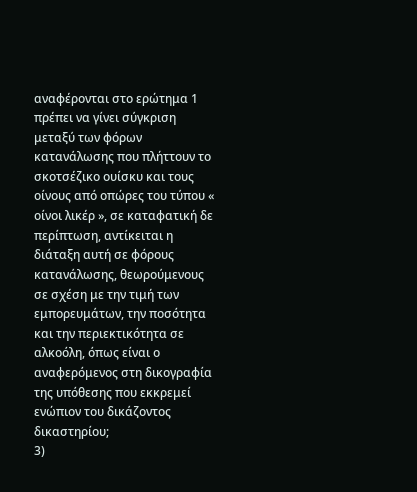αναφέρονται στο ερώτημα 1 πρέπει να γίνει σύγκριση μεταξύ των φόρων κατανάλωσης που πλήττουν το σκοτσέζικο ουίσκυ και τους οίνους από οπώρες του τύπου « οίνοι λικέρ », σε καταφατική δε περίπτωση, αντίκειται η διάταξη αυτή σε φόρους κατανάλωσης, θεωρούμενους σε σχέση με την τιμή των εμπορευμάτων, την ποσότητα και την περιεκτικότητα σε αλκοόλη, όπως είναι ο αναφερόμενος στη δικογραφία της υπόθεσης που εκκρεμεί ενώπιον του δικάζοντος δικαστηρίου;
3)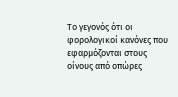Το γεγονός ότι οι φορολογικοί κανόνες που εφαρμόζονται στους οίνους από οπώρες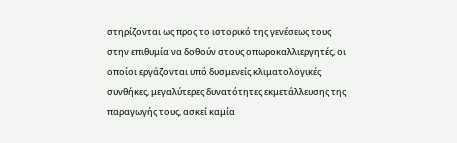στηρίζονται ως προς το ιστορικό της γενέσεως τους στην επιθυμία να δοθούν στους οπωροκαλλιεργητές, οι οποίοι εργάζονται υπό δυσμενείς κλιματολογικές συνθήκες, μεγαλύτερες δυνατότητες εκμετάλλευσης της παραγωγής τους, ασκεί καμία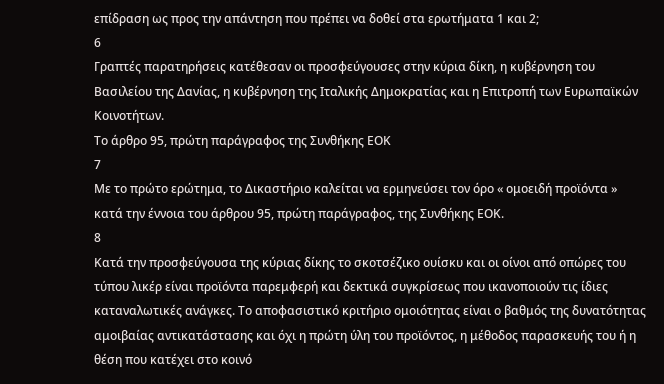επίδραση ως προς την απάντηση που πρέπει να δοθεί στα ερωτήματα 1 και 2;
6
Γραπτές παρατηρήσεις κατέθεσαν οι προσφεύγουσες στην κύρια δίκη, η κυβέρνηση του Βασιλείου της Δανίας, η κυβέρνηση της Ιταλικής Δημοκρατίας και η Επιτροπή των Ευρωπαϊκών Κοινοτήτων.
Το άρθρο 95, πρώτη παράγραφος της Συνθήκης ΕΟΚ
7
Με το πρώτο ερώτημα, το Δικαστήριο καλείται να ερμηνεύσει τον όρο « ομοειδή προϊόντα » κατά την έννοια του άρθρου 95, πρώτη παράγραφος, της Συνθήκης ΕΟΚ.
8
Κατά την προσφεύγουσα της κύριας δίκης το σκοτσέζικο ουίσκυ και οι οίνοι από οπώρες του τύπου λικέρ είναι προϊόντα παρεμφερή και δεκτικά συγκρίσεως που ικανοποιούν τις ίδιες καταναλωτικές ανάγκες. Το αποφασιστικό κριτήριο ομοιότητας είναι ο βαθμός της δυνατότητας αμοιβαίας αντικατάστασης και όχι η πρώτη ύλη του προϊόντος, η μέθοδος παρασκευής του ή η θέση που κατέχει στο κοινό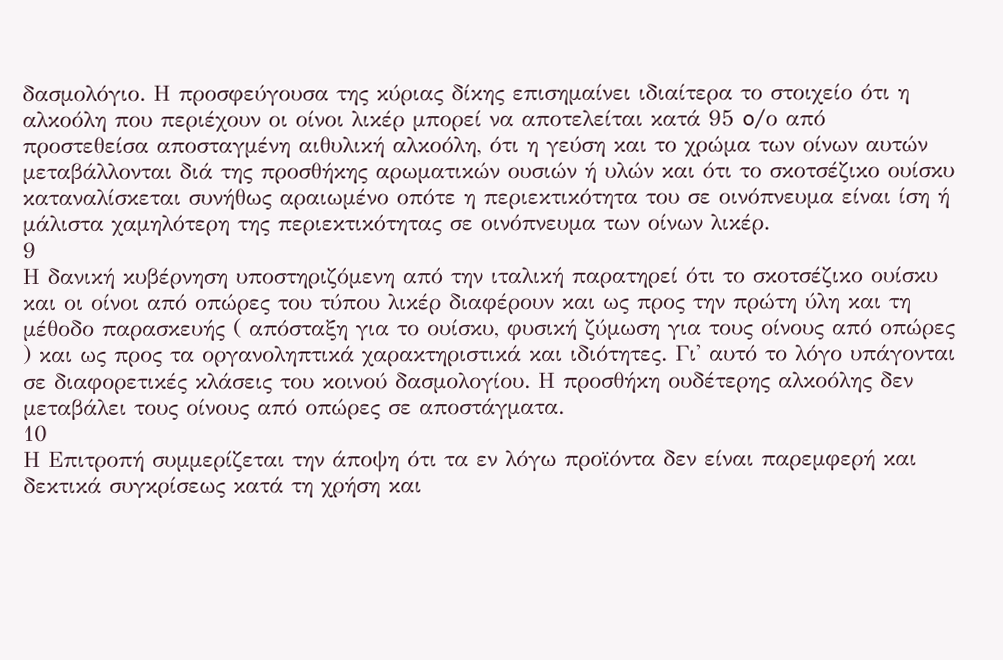δασμολόγιο. Η προσφεύγουσα της κύριας δίκης επισημαίνει ιδιαίτερα το στοιχείο ότι η αλκοόλη που περιέχουν οι οίνοι λικέρ μπορεί να αποτελείται κατά 95 o/ο από προστεθείσα αποσταγμένη αιθυλική αλκοόλη, ότι η γεύση και το χρώμα των οίνων αυτών μεταβάλλονται διά της προσθήκης αρωματικών ουσιών ή υλών και ότι το σκοτσέζικο ουίσκυ καταναλίσκεται συνήθως αραιωμένο οπότε η περιεκτικότητα του σε οινόπνευμα είναι ίση ή μάλιστα χαμηλότερη της περιεκτικότητας σε οινόπνευμα των οίνων λικέρ.
9
Η δανική κυβέρνηση υποστηριζόμενη από την ιταλική παρατηρεί ότι το σκοτσέζικο ουίσκυ και οι οίνοι από οπώρες του τύπου λικέρ διαφέρουν και ως προς την πρώτη ύλη και τη μέθοδο παρασκευής ( απόσταξη για το ουίσκυ, φυσική ζύμωση για τους οίνους από οπώρες ) και ως προς τα οργανοληπτικά χαρακτηριστικά και ιδιότητες. Γι' αυτό το λόγο υπάγονται σε διαφορετικές κλάσεις του κοινού δασμολογίου. Η προσθήκη ουδέτερης αλκοόλης δεν μεταβάλει τους οίνους από οπώρες σε αποστάγματα.
10
Η Επιτροπή συμμερίζεται την άποψη ότι τα εν λόγω προϊόντα δεν είναι παρεμφερή και δεκτικά συγκρίσεως κατά τη χρήση και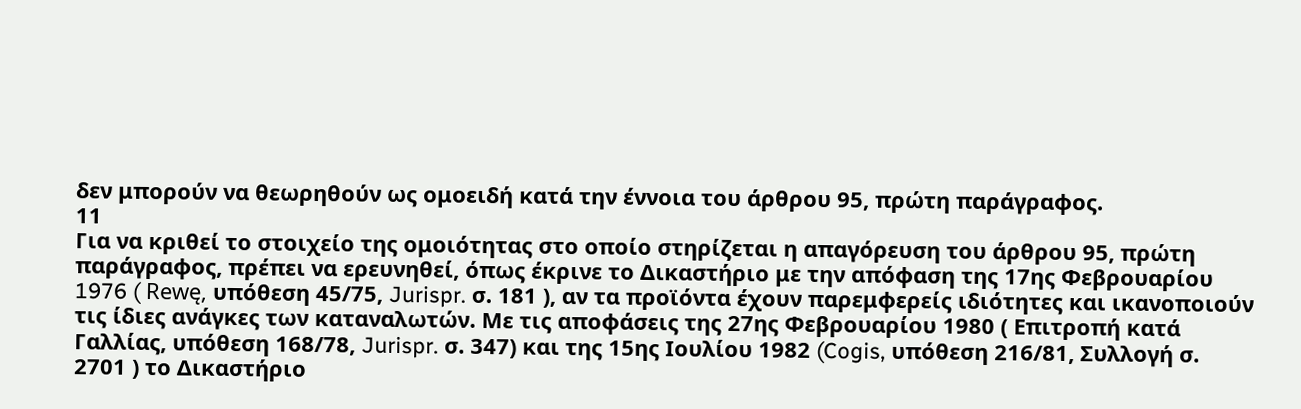δεν μπορούν να θεωρηθούν ως ομοειδή κατά την έννοια του άρθρου 95, πρώτη παράγραφος.
11
Για να κριθεί το στοιχείο της ομοιότητας στο οποίο στηρίζεται η απαγόρευση του άρθρου 95, πρώτη παράγραφος, πρέπει να ερευνηθεί, όπως έκρινε το Δικαστήριο με την απόφαση της 17ης Φεβρουαρίου 1976 ( Rewę, υπόθεση 45/75, Jurispr. σ. 181 ), αν τα προϊόντα έχουν παρεμφερείς ιδιότητες και ικανοποιούν τις ίδιες ανάγκες των καταναλωτών. Με τις αποφάσεις της 27ης Φεβρουαρίου 1980 ( Επιτροπή κατά Γαλλίας, υπόθεση 168/78, Jurispr. σ. 347) και της 15ης Ιουλίου 1982 (Cogis, υπόθεση 216/81, Συλλογή σ. 2701 ) το Δικαστήριο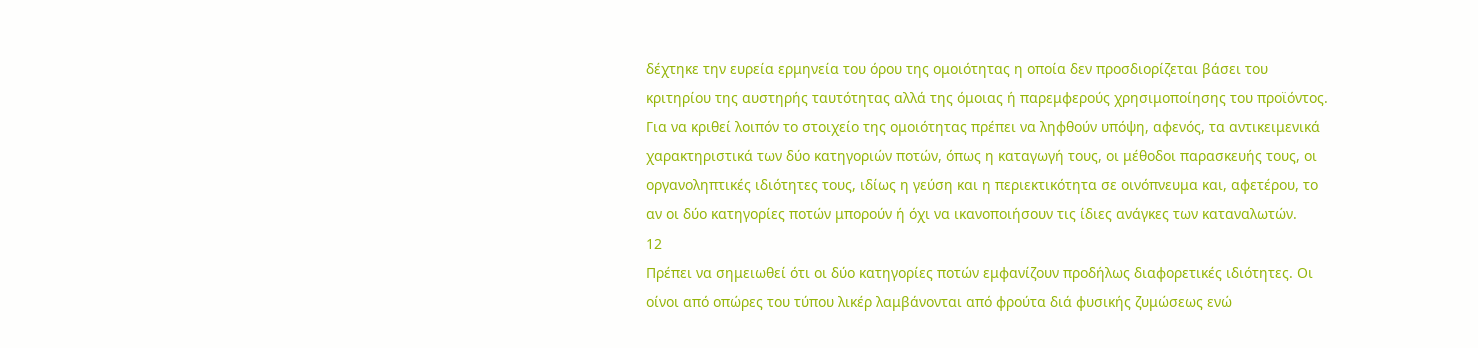δέχτηκε την ευρεία ερμηνεία του όρου της ομοιότητας η οποία δεν προσδιορίζεται βάσει του κριτηρίου της αυστηρής ταυτότητας αλλά της όμοιας ή παρεμφερούς χρησιμοποίησης του προϊόντος. Για να κριθεί λοιπόν το στοιχείο της ομοιότητας πρέπει να ληφθούν υπόψη, αφενός, τα αντικειμενικά χαρακτηριστικά των δύο κατηγοριών ποτών, όπως η καταγωγή τους, οι μέθοδοι παρασκευής τους, οι οργανοληπτικές ιδιότητες τους, ιδίως η γεύση και η περιεκτικότητα σε οινόπνευμα και, αφετέρου, το αν οι δύο κατηγορίες ποτών μπορούν ή όχι να ικανοποιήσουν τις ίδιες ανάγκες των καταναλωτών.
12
Πρέπει να σημειωθεί ότι οι δύο κατηγορίες ποτών εμφανίζουν προδήλως διαφορετικές ιδιότητες. Οι οίνοι από οπώρες του τύπου λικέρ λαμβάνονται από φρούτα διά φυσικής ζυμώσεως ενώ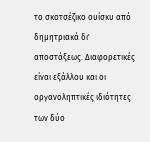το σκοτσέζικο ουίσκυ από δημητριακά δι' αποστάξεως. Διαφορετικές είναι εξάλλου και οι οργανοληπτικές ιδιότητες των δύο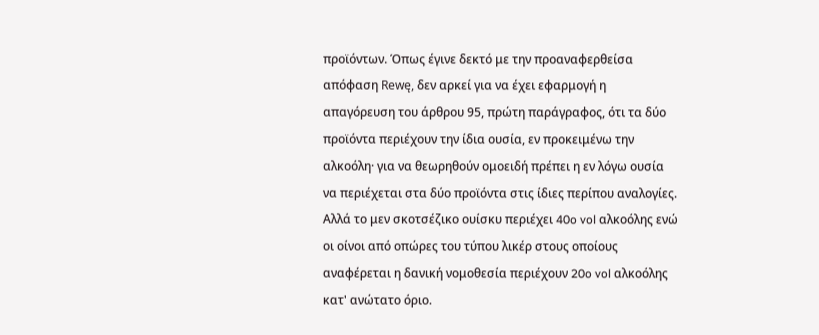προϊόντων. Όπως έγινε δεκτό με την προαναφερθείσα απόφαση Rewę, δεν αρκεί για να έχει εφαρμογή η απαγόρευση του άρθρου 95, πρώτη παράγραφος, ότι τα δύο προϊόντα περιέχουν την ίδια ουσία, εν προκειμένω την αλκοόλη· για να θεωρηθούν ομοειδή πρέπει η εν λόγω ουσία να περιέχεται στα δύο προϊόντα στις ίδιες περίπου αναλογίες. Αλλά το μεν σκοτσέζικο ουίσκυ περιέχει 40o vol αλκοόλης ενώ οι οίνοι από οπώρες του τύπου λικέρ στους οποίους αναφέρεται η δανική νομοθεσία περιέχουν 20o vol αλκοόλης κατ' ανώτατο όριο.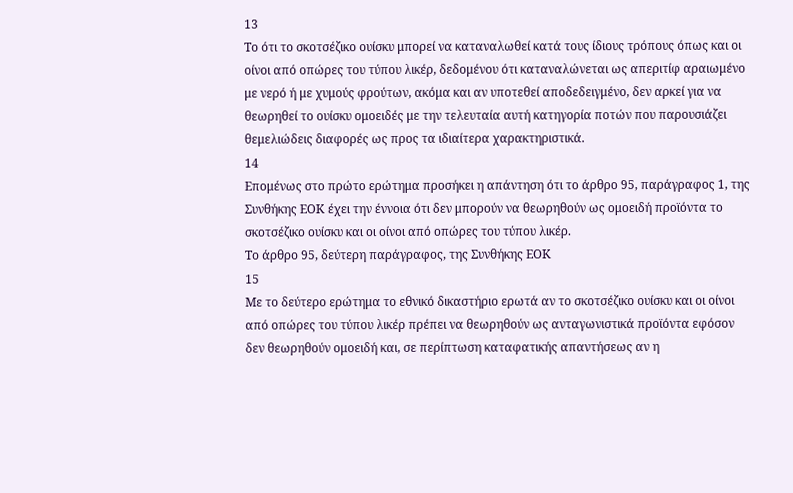13
Το ότι το σκοτσέζικο ουίσκυ μπορεί να καταναλωθεί κατά τους ίδιους τρόπους όπως και οι οίνοι από οπώρες του τύπου λικέρ, δεδομένου ότι καταναλώνεται ως απεριτίφ αραιωμένο με νερό ή με χυμούς φρούτων, ακόμα και αν υποτεθεί αποδεδειγμένο, δεν αρκεί για να θεωρηθεί το ουίσκυ ομοειδές με την τελευταία αυτή κατηγορία ποτών που παρουσιάζει θεμελιώδεις διαφορές ως προς τα ιδιαίτερα χαρακτηριστικά.
14
Επομένως στο πρώτο ερώτημα προσήκει η απάντηση ότι το άρθρο 95, παράγραφος 1, της Συνθήκης ΕΟΚ έχει την έννοια ότι δεν μπορούν να θεωρηθούν ως ομοειδή προϊόντα το σκοτσέζικο ουίσκυ και οι οίνοι από οπώρες του τύπου λικέρ.
Το άρθρο 95, δεύτερη παράγραφος, της Συνθήκης ΕΟΚ
15
Με το δεύτερο ερώτημα το εθνικό δικαστήριο ερωτά αν το σκοτσέζικο ουίσκυ και οι οίνοι από οπώρες του τύπου λικέρ πρέπει να θεωρηθούν ως ανταγωνιστικά προϊόντα εφόσον δεν θεωρηθούν ομοειδή και, σε περίπτωση καταφατικής απαντήσεως αν η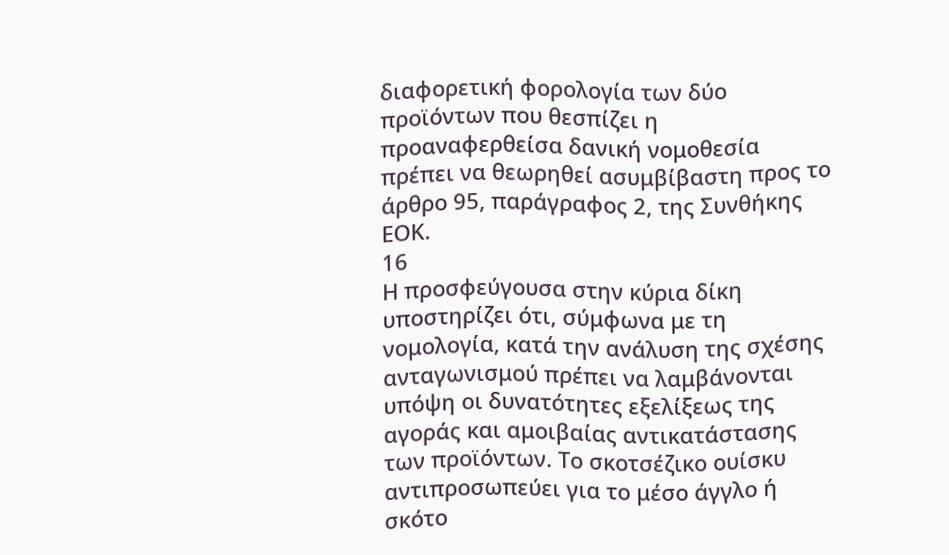διαφορετική φορολογία των δύο προϊόντων που θεσπίζει η προαναφερθείσα δανική νομοθεσία πρέπει να θεωρηθεί ασυμβίβαστη προς το άρθρο 95, παράγραφος 2, της Συνθήκης ΕΟΚ.
16
Η προσφεύγουσα στην κύρια δίκη υποστηρίζει ότι, σύμφωνα με τη νομολογία, κατά την ανάλυση της σχέσης ανταγωνισμού πρέπει να λαμβάνονται υπόψη οι δυνατότητες εξελίξεως της αγοράς και αμοιβαίας αντικατάστασης των προϊόντων. Το σκοτσέζικο ουίσκυ αντιπροσωπεύει για το μέσο άγγλο ή σκότο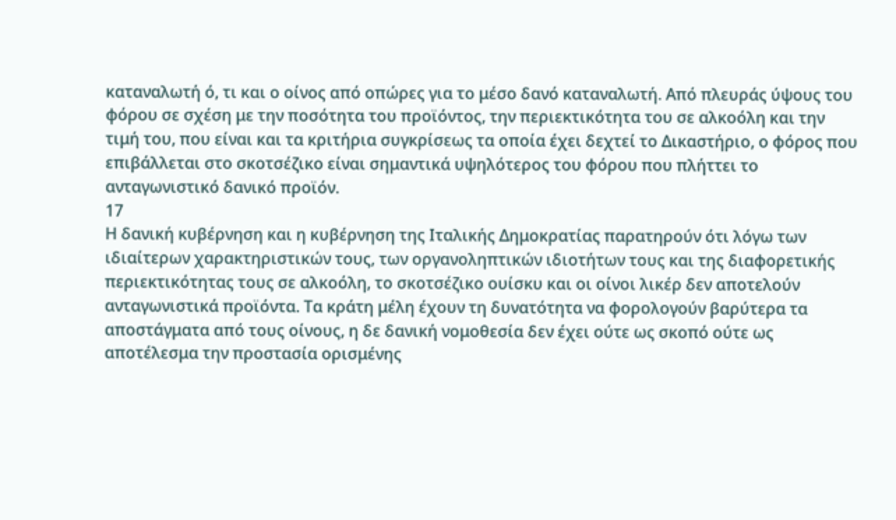καταναλωτή ό, τι και ο οίνος από οπώρες για το μέσο δανό καταναλωτή. Από πλευράς ύψους του φόρου σε σχέση με την ποσότητα του προϊόντος, την περιεκτικότητα του σε αλκοόλη και την τιμή του, που είναι και τα κριτήρια συγκρίσεως τα οποία έχει δεχτεί το Δικαστήριο, ο φόρος που επιβάλλεται στο σκοτσέζικο είναι σημαντικά υψηλότερος του φόρου που πλήττει το ανταγωνιστικό δανικό προϊόν.
17
Η δανική κυβέρνηση και η κυβέρνηση της Ιταλικής Δημοκρατίας παρατηρούν ότι λόγω των ιδιαίτερων χαρακτηριστικών τους, των οργανοληπτικών ιδιοτήτων τους και της διαφορετικής περιεκτικότητας τους σε αλκοόλη, το σκοτσέζικο ουίσκυ και οι οίνοι λικέρ δεν αποτελούν ανταγωνιστικά προϊόντα. Τα κράτη μέλη έχουν τη δυνατότητα να φορολογούν βαρύτερα τα αποστάγματα από τους οίνους, η δε δανική νομοθεσία δεν έχει ούτε ως σκοπό ούτε ως αποτέλεσμα την προστασία ορισμένης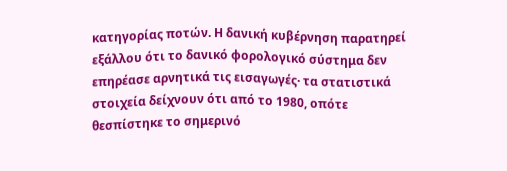κατηγορίας ποτών. Η δανική κυβέρνηση παρατηρεί εξάλλου ότι το δανικό φορολογικό σύστημα δεν επηρέασε αρνητικά τις εισαγωγές· τα στατιστικά στοιχεία δείχνουν ότι από το 1980, οπότε θεσπίστηκε το σημερινό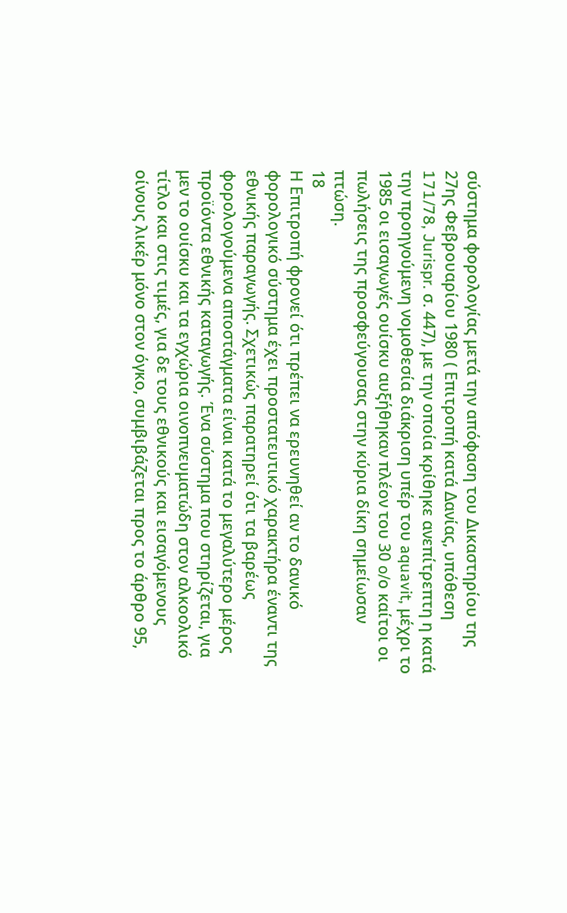σύστημα φορολογίας μετά την απόφαση του Δικαστηρίου της 27ης Φεβρουαρίου 1980 ( Επιτροπή κατά Δανίας, υπόθεση 171/78, Jurispr. σ. 447), με την οποία κρίθηκε ανεπίτρεπτη η κατά την προηγούμενη νομοθεσία διάκριση υπέρ του aquavit, μέχρι το 1985 οι εισαγωγές ουίσκυ αυξήθηκαν πλέον του 30 o/ο καίτοι οι πωλήσεις της προσφεύγουσας στην κύρια δίκη σημείωσαν πτώση.
18
Η Επιτροπή φρονεί ότι πρέπει να ερευνηθεί αν το δανικό φορολογικό σύστημα έχει προστατευτικό χαρακτήρα έναντι της εθνικής παραγωγής. Σχετικώς παρατηρεί ότι τα βαρέως φορολογούμενα αποστάγματα είναι κατά το μεγαλύτερο μέρος προϊόντα εθνικής καταγωγής. Ένα σύστημα που στηρίζεται, για μεν το ουίσκυ και τα εγχώρια οινοπνευματώδη στον αλκοολικό τίτλο και στις τιμές, για δε τους εθνικούς και εισαγόμενους οίνους λικέρ μόνο στον όγκο, συμβιβάζεται προς το άρθρο 95,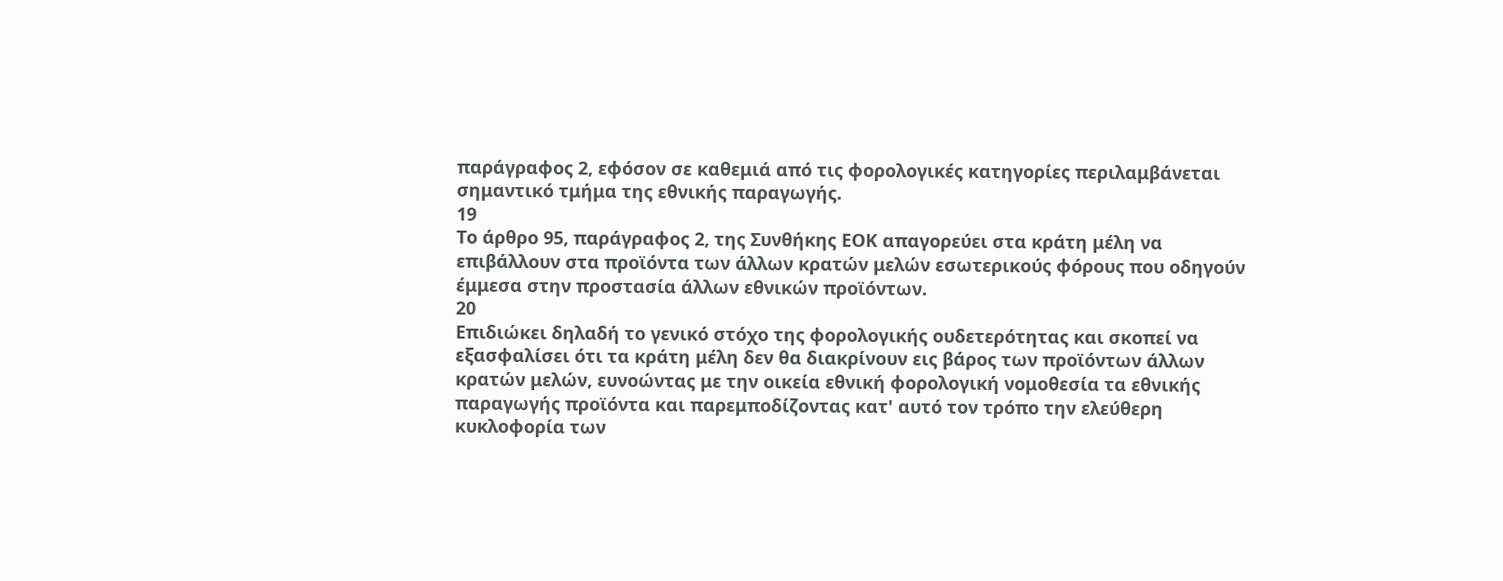παράγραφος 2, εφόσον σε καθεμιά από τις φορολογικές κατηγορίες περιλαμβάνεται σημαντικό τμήμα της εθνικής παραγωγής.
19
Το άρθρο 95, παράγραφος 2, της Συνθήκης ΕΟΚ απαγορεύει στα κράτη μέλη να επιβάλλουν στα προϊόντα των άλλων κρατών μελών εσωτερικούς φόρους που οδηγούν έμμεσα στην προστασία άλλων εθνικών προϊόντων.
20
Επιδιώκει δηλαδή το γενικό στόχο της φορολογικής ουδετερότητας και σκοπεί να εξασφαλίσει ότι τα κράτη μέλη δεν θα διακρίνουν εις βάρος των προϊόντων άλλων κρατών μελών, ευνοώντας με την οικεία εθνική φορολογική νομοθεσία τα εθνικής παραγωγής προϊόντα και παρεμποδίζοντας κατ' αυτό τον τρόπο την ελεύθερη κυκλοφορία των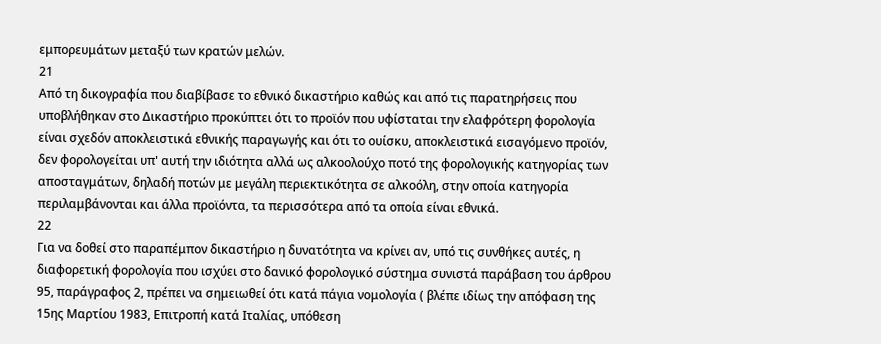εμπορευμάτων μεταξύ των κρατών μελών.
21
Από τη δικογραφία που διαβίβασε το εθνικό δικαστήριο καθώς και από τις παρατηρήσεις που υποβλήθηκαν στο Δικαστήριο προκύπτει ότι το προϊόν που υφίσταται την ελαφρότερη φορολογία είναι σχεδόν αποκλειστικά εθνικής παραγωγής και ότι το ουίσκυ, αποκλειστικά εισαγόμενο προϊόν, δεν φορολογείται υπ' αυτή την ιδιότητα αλλά ως αλκοολούχο ποτό της φορολογικής κατηγορίας των αποσταγμάτων, δηλαδή ποτών με μεγάλη περιεκτικότητα σε αλκοόλη, στην οποία κατηγορία περιλαμβάνονται και άλλα προϊόντα, τα περισσότερα από τα οποία είναι εθνικά.
22
Για να δοθεί στο παραπέμπον δικαστήριο η δυνατότητα να κρίνει αν, υπό τις συνθήκες αυτές, η διαφορετική φορολογία που ισχύει στο δανικό φορολογικό σύστημα συνιστά παράβαση του άρθρου 95, παράγραφος 2, πρέπει να σημειωθεί ότι κατά πάγια νομολογία ( βλέπε ιδίως την απόφαση της 15ης Μαρτίου 1983, Επιτροπή κατά Ιταλίας, υπόθεση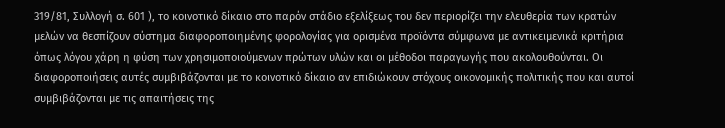319/81, Συλλογή σ. 601 ), το κοινοτικό δίκαιο στο παρόν στάδιο εξελίξεως του δεν περιορίζει την ελευθερία των κρατών μελών να θεσπίζουν σύστημα διαφοροποιημένης φορολογίας για ορισμένα προϊόντα σύμφωνα με αντικειμενικά κριτήρια όπως λόγου χάρη η φύση των χρησιμοποιούμενων πρώτων υλών και οι μέθοδοι παραγωγής που ακολουθούνται. Οι διαφοροποιήσεις αυτές συμβιβάζονται με το κοινοτικό δίκαιο αν επιδιώκουν στόχους οικονομικής πολιτικής που και αυτοί συμβιβάζονται με τις απαιτήσεις της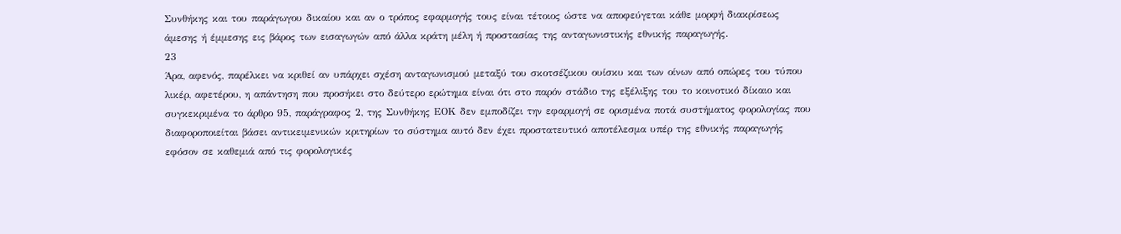Συνθήκης και του παράγωγου δικαίου και αν ο τρόπος εφαρμογής τους είναι τέτοιος ώστε να αποφεύγεται κάθε μορφή διακρίσεως άμεσης ή έμμεσης εις βάρος των εισαγωγών από άλλα κράτη μέλη ή προστασίας της ανταγωνιστικής εθνικής παραγωγής.
23
Άρα, αφενός, παρέλκει να κριθεί αν υπάρχει σχέση ανταγωνισμού μεταξύ του σκοτσέζικου ουίσκυ και των οίνων από οπώρες του τύπου λικέρ, αφετέρου, η απάντηση που προσήκει στο δεύτερο ερώτημα είναι ότι στο παρόν στάδιο της εξέλιξης του το κοινοτικό δίκαιο και συγκεκριμένα το άρθρο 95, παράγραφος 2, της Συνθήκης ΕΟΚ δεν εμποδίζει την εφαρμογή σε ορισμένα ποτά συστήματος φορολογίας που διαφοροποιείται βάσει αντικειμενικών κριτηρίων το σύστημα αυτό δεν έχει προστατευτικό αποτέλεσμα υπέρ της εθνικής παραγωγής εφόσον σε καθεμιά από τις φορολογικές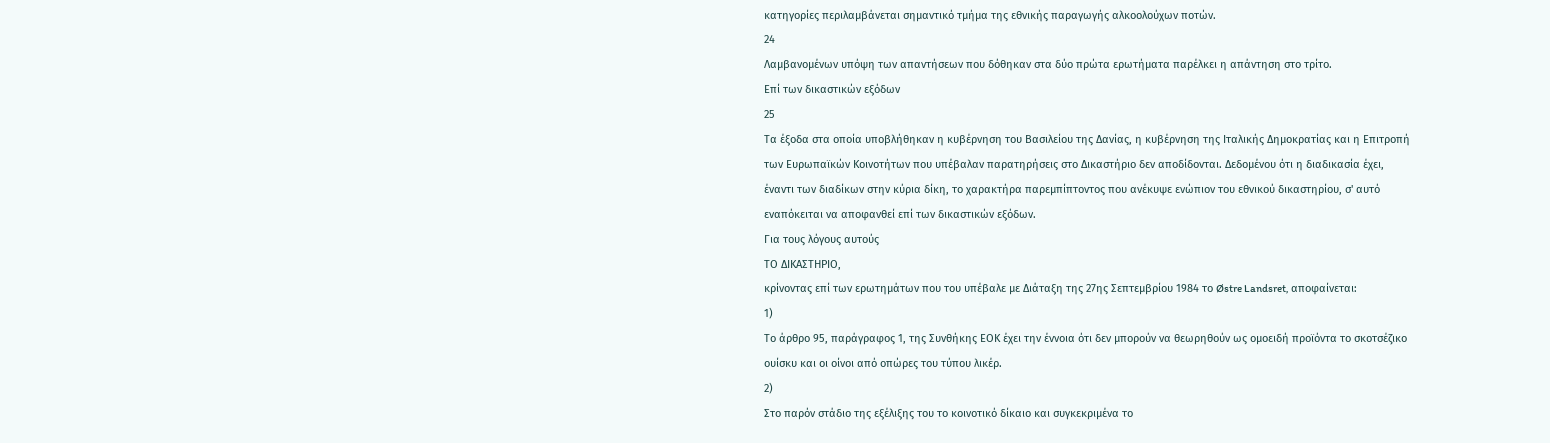κατηγορίες περιλαμβάνεται σημαντικό τμήμα της εθνικής παραγωγής αλκοολούχων ποτών.
24
Λαμβανομένων υπόψη των απαντήσεων που δόθηκαν στα δύο πρώτα ερωτήματα παρέλκει η απάντηση στο τρίτο.
Επί των δικαστικών εξόδων
25
Τα έξοδα στα οποία υποβλήθηκαν η κυβέρνηση του Βασιλείου της Δανίας, η κυβέρνηση της Ιταλικής Δημοκρατίας και η Επιτροπή των Ευρωπαϊκών Κοινοτήτων που υπέβαλαν παρατηρήσεις στο Δικαστήριο δεν αποδίδονται. Δεδομένου ότι η διαδικασία έχει, έναντι των διαδίκων στην κύρια δίκη, το χαρακτήρα παρεμπίπτοντος που ανέκυψε ενώπιον του εθνικού δικαστηρίου, σ' αυτό εναπόκειται να αποφανθεί επί των δικαστικών εξόδων.
Για τους λόγους αυτούς
ΤΟ ΔΙΚΑΣΤΗΡΙΟ,
κρίνοντας επί των ερωτημάτων που του υπέβαλε με Διάταξη της 27ης Σεπτεμβρίου 1984 το Østre Landsret, αποφαίνεται:
1)
Το άρθρο 95, παράγραφος 1, της Συνθήκης ΕΟΚ έχει την έννοια ότι δεν μπορούν να θεωρηθούν ως ομοειδή προϊόντα το σκοτσέζικο ουίσκυ και οι οίνοι από οπώρες του τύπου λικέρ.
2)
Στο παρόν στάδιο της εξέλιξης του το κοινοτικό δίκαιο και συγκεκριμένα το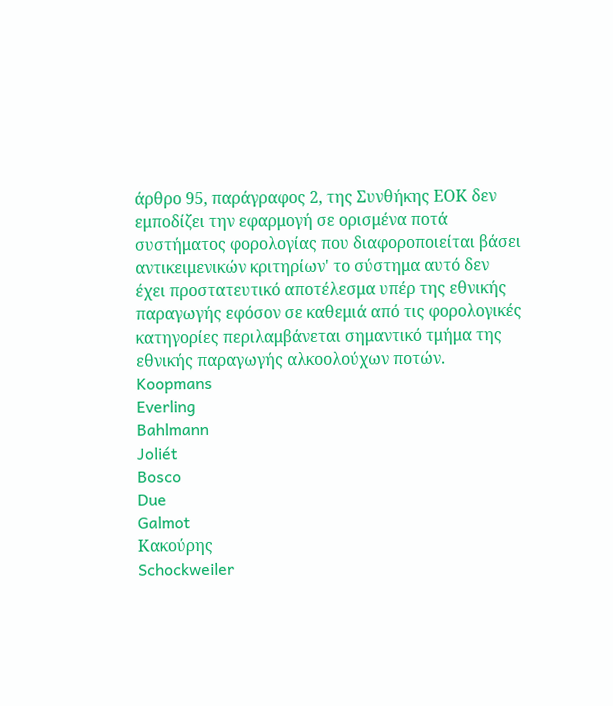άρθρο 95, παράγραφος 2, της Συνθήκης ΕΟΚ δεν εμποδίζει την εφαρμογή σε ορισμένα ποτά συστήματος φορολογίας που διαφοροποιείται βάσει αντικειμενικών κριτηρίων' το σύστημα αυτό δεν έχει προστατευτικό αποτέλεσμα υπέρ της εθνικής παραγωγής εφόσον σε καθεμιά από τις φορολογικές κατηγορίες περιλαμβάνεται σημαντικό τμήμα της εθνικής παραγωγής αλκοολούχων ποτών.
Koopmans
Everling
Bahlmann
Joliét
Bosco
Due
Galmot
Κακούρης
Schockweiler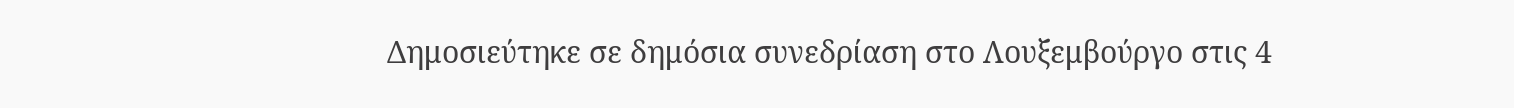Δημοσιεύτηκε σε δημόσια συνεδρίαση στο Λουξεμβούργο στις 4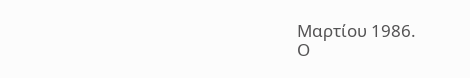Μαρτίου 1986.
Ο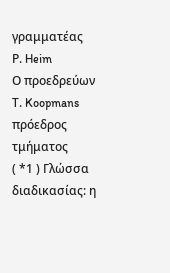γραμματέας
Ρ. Heim
Ο προεδρεύων
Τ. Koopmans
πρόεδρος τμήματος
( *1 ) Γλώσσα διαδικασίας: η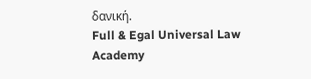δανική.
Full & Egal Universal Law Academy